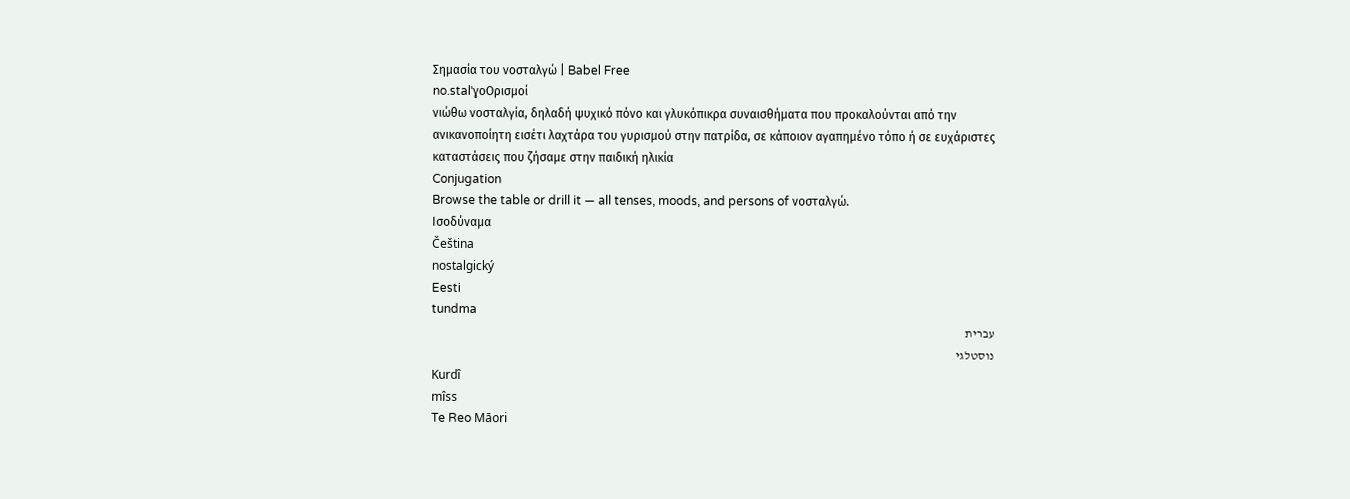Σημασία του νοσταλγώ | Babel Free
no.stalˈɣoΟρισμοί
νιώθω νοσταλγία, δηλαδή ψυχικό πόνο και γλυκόπικρα συναισθήματα που προκαλούνται από την ανικανοποίητη εισέτι λαχτάρα του γυρισμού στην πατρίδα, σε κάποιον αγαπημένο τόπο ή σε ευχάριστες καταστάσεις που ζήσαμε στην παιδική ηλικία
Conjugation
Browse the table or drill it — all tenses, moods, and persons of νοσταλγώ.
Ισοδύναμα
Čeština
nostalgický
Eesti
tundma
עברית
נוסטלגי
Kurdî
mîss
Te Reo Māori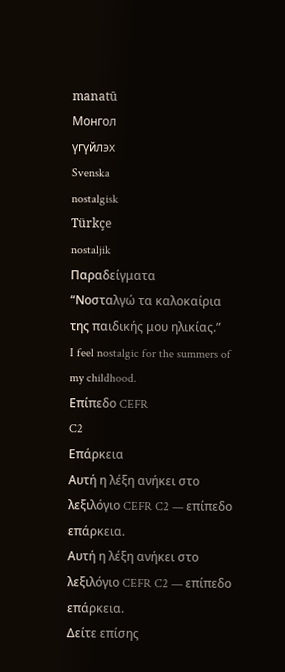manatū
Монгол
үгүйлэх
Svenska
nostalgisk
Türkçe
nostaljik
Παραδείγματα
“Νοσταλγώ τα καλοκαίρια της παιδικής μου ηλικίας.”
I feel nostalgic for the summers of my childhood.
Επίπεδο CEFR
C2
Επάρκεια
Αυτή η λέξη ανήκει στο λεξιλόγιο CEFR C2 — επίπεδο επάρκεια.
Αυτή η λέξη ανήκει στο λεξιλόγιο CEFR C2 — επίπεδο επάρκεια.
Δείτε επίσης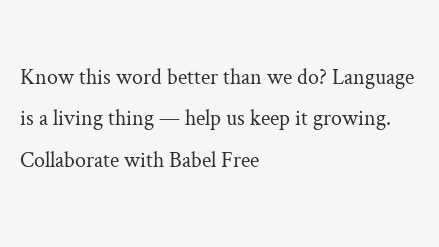Know this word better than we do? Language is a living thing — help us keep it growing. Collaborate with Babel Free